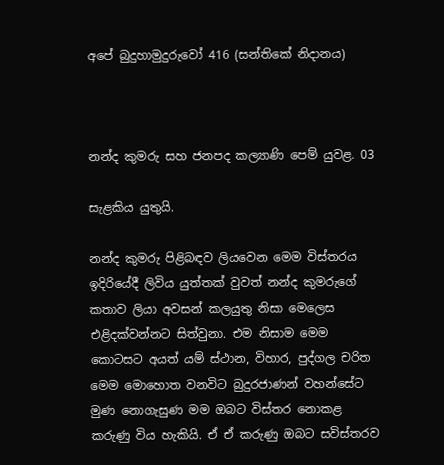අපේ බුදුහාමුදුරුවෝ 416 (සන්තිකේ නිදානය)



නන්ද කුමරු සහ ජනපද කල්‍යාණි පෙම් යුවළ. 03

සැළකිය යුතුයි.

නන්ද කුමරු පිළිබඳව ලියවෙන මෙම විස්තරය ඉදිරියේදී ලිවිය යුත්තක් වුවත් නන්ද කුමරුගේ කතාව ලියා අවසන් කලයුතු නිසා මෙලෙස එළිදක්වන්නට සිත්වුනා. එම නිසාම මෙම කොටසට අයත් යම් ස්ථාන, විහාර, පුද්ගල චරිත මෙම මොහොත වනවිට බුදුරජාණන් වහන්සේට මුණ නොගැසුණ මම ඔබට විස්තර නොකළ කරුණු විය හැකියි. ඒ ඒ කරුණු ඔබට සවිස්තරව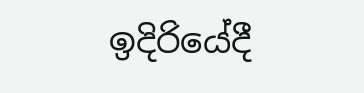ඉදිරියේදී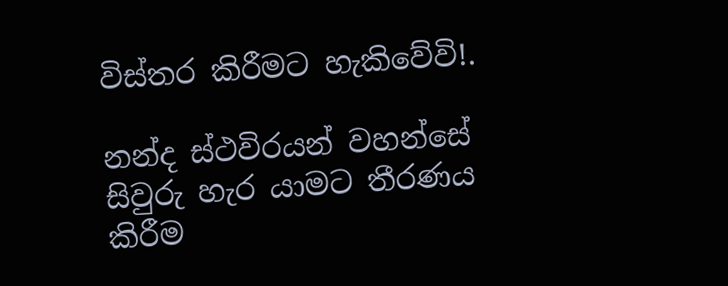විස්තර කිරීමට හැකිවේවි!.

නන්ද ස්ථවිරයන් වහන්සේ සිවුරු හැර යාමට තීරණය කිරීම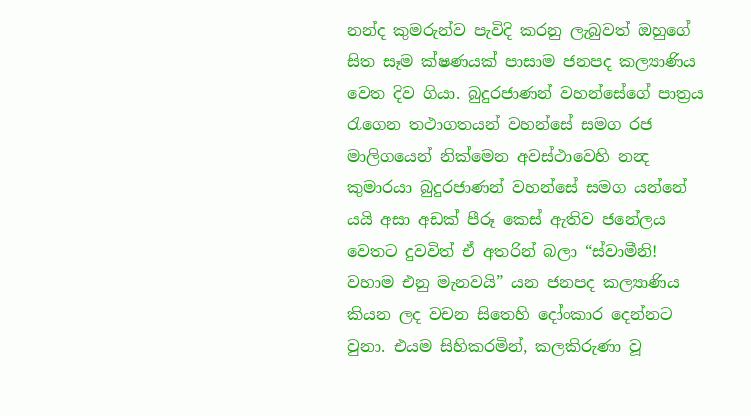නන්ද කුමරුන්ව පැවිදි කරනු ලැබුවත් ඔහුගේ සිත සෑම ක්ෂණයක් පාසාම ජනපද කල්‍යාණිය වෙත දිව ගියා. බුදුරජාණන් වහන්සේගේ පාත්‍රය රැගෙන තථාගතයන් වහන්සේ සමග රජ මාලිගයෙන් නික්මෙන අවස්ථාවෙහි නන්‍ද කුමාරයා බුදුරජාණන් වහන්සේ සමග යන්නේ යයි අසා අඩක් පීරූ කෙස් ඇතිව ජනේලය වෙතට දුවවිත් ඒ අතරින් බලා “ස්වාමීනි! වහාම එනු මැනවයි” යන ජනපද කල්‍යාණිය කියන ලද වචන සිතෙහි දෝංකාර දෙන්නට වුනා. එයම සිහිකරමින්, කලකිරුණා වූ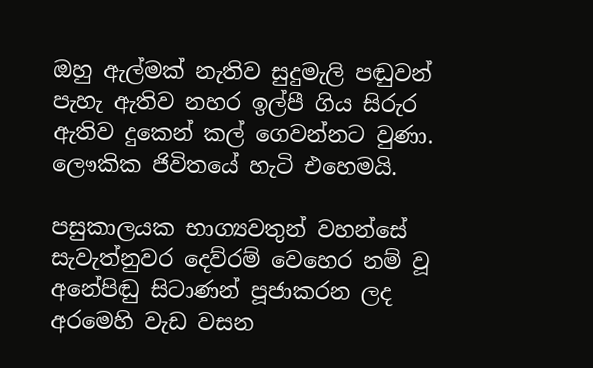ඔහු ඇල්මක් නැතිව සුදුමැලි පඬුවන් පැහැ ඇතිව නහර ඉල්පී ගිය සිරුර ඇතිව දුකෙන් කල් ගෙවන්නට වුණා. ලෞකික ජිවිතයේ හැටි එහෙමයි.

පසුකාලයක භාග්‍යවතුන් වහන්සේ සැවැත්නුවර දෙව්රම් වෙහෙර නම් වූ අනේපිඬු සිටාණන් පූජාකරන ලද අරමෙහි වැඩ වසන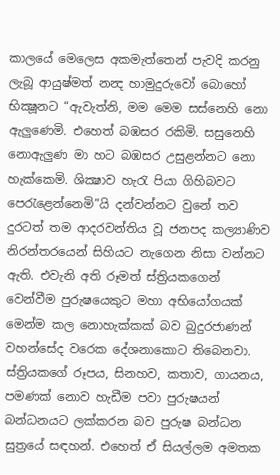කාලයේ මෙලෙස අකමැත්තෙන් පැවදි කරනු ලැබූ ආයුෂ්මත් නන්‍ද හාමුදුරුවෝ බොහෝ භික්‍ෂූනට “ඇවැත්නි, මම මෙම සස්නෙහි නො ඇලුණෙමි. එහෙත් බඹසර රකිමි. සසුනෙහි නොඇලුණ මා හට බඹසර උසුළන්නට නො හැක්කෙමි. ශික්‍ෂාව හැරැ පියා ගිහිබවට පෙරැළෙන්නෙමි”යි දන්වන්නට වුනේ තව දුරටත් තම ආදරවන්තිය වූ ජනපද කල්‍යාණිව නිරන්තරයෙන් සිහියට නැගෙන නිසා වන්නට ඇති. එවැනි අති රූමත් ස්ත්‍රියකගෙන් වෙන්වීම පුරුෂයෙකුට මහා අභියෝගයක් මෙන්ම කල නොහැක්කක් බව බුදුරජාණන් වහන්සේද වරෙක දේශනාකොට තිබෙනවා. ස්ත්‍රියකගේ රූපය, සිනහව, කතාව, ගායනය, පමණක් නොව හැඩීම පවා පුරුෂයන් බන්ධනයට ලක්කරන බව පුරුෂ බන්ධන සුත්‍රයේ සඳහන්. එහෙත් ඒ සියල්ලම අමතක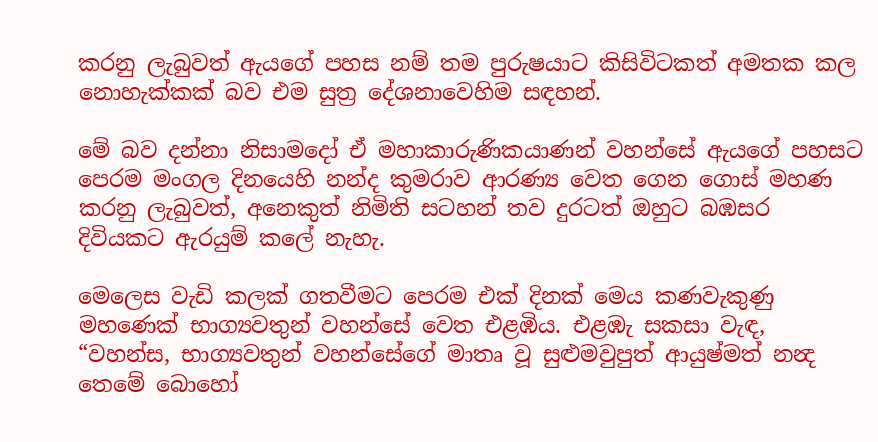කරනු ලැබුවත් ඇයගේ පහස නම් තම පුරුෂයාට කිසිවිටකත් අමතක කල නොහැක්කක් බව එම සුත්‍ර දේශනාවෙහිම සඳහන්.

මේ බව දන්නා නිසාමදෝ ඒ මහාකාරුණිකයාණන් වහන්සේ ඇයගේ පහසට පෙරම මංගල දිනයෙහි නන්ද කුමරාව ආරණ්‍ය වෙත ගෙන ගොස් මහණ කරනු ලැබුවත්, අනෙකුත් නිමිති සටහන් තව දුරටත් ඔහුට බඹසර දිවියකට ඇරයුම් කලේ නැහැ.

මෙලෙස වැඩි කලක් ගතවීමට පෙරම එක් දිනක් මෙය කණවැකුණු මහණෙක් භාග්‍යවතුන් වහන්සේ වෙත එළඹිය. එළඹැ සකසා වැඳ, “වහන්ස, භාග්‍යවතුන් වහන්සේගේ මාතෘ වූ සුළුමවුපුත් ආයුෂ්මත් නන්‍ද තෙමේ බොහෝ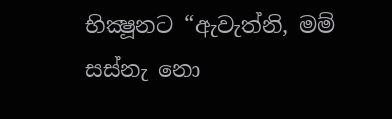භික්‍ෂූනට “ඇවැත්නි, මම් සස්නැ නො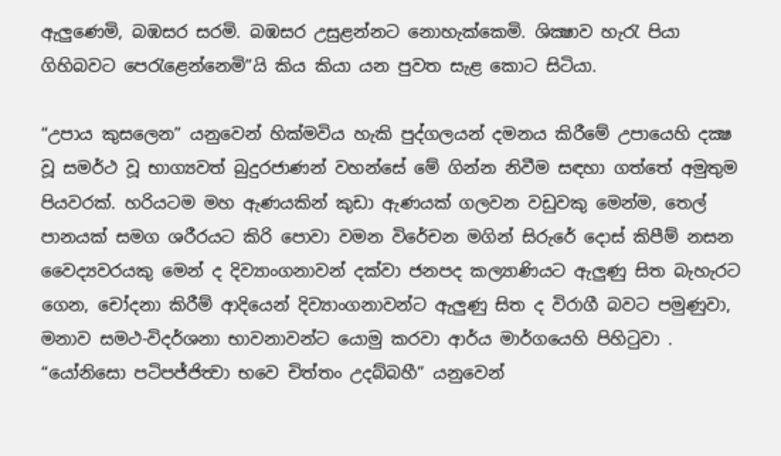ඇලුණෙමි, බඹසර සරමි. බඹසර උසුළන්නට නොහැක්කෙමි. ශික්‍ෂාව හැරැ පියා ගිහිබවට පෙරැළෙන්නෙමි”යි කිය කියා යන පුවත සැළ කොට සිටියා.

“උපාය කුසලෙන” යනුවෙන් හික්මවිය හැකි පුද්ගලයන් දමනය කිරීමේ උපායෙහි දක්‍ෂ වූ සමර්ථ වූ භාග්‍යවත් බුදුරජාණන් වහන්සේ මේ ගින්න නිවීම සඳහා ගත්තේ අමුතුම පියවරක්. හරියටම මහ ඇණයකින් කුඩා ඇණයක් ගලවන වඩුවකු මෙන්ම, තෙල් පානයක් සමග ශරීරයට කිරි පොවා වමන විරේචන මගින් සිරුරේ දොස් කිපීම් නසන වෛද්‍යවරයකු මෙන් ද දිව්‍යාංගනාවන් දක්වා ජනපද කල්‍යාණියට ඇලුණු සිත බැහැරට ගෙන, චෝදනා කිරීම් ආදියෙන් දිව්‍යාංගනාවන්ට ඇලුණු සිත ද විරාගී බවට පමුණුවා, මනාව සමථ-විදර්ශනා භාවනාවන්ට යොමු කරවා ආර්ය මාර්ගයෙහි පිහිටුවා . “යෝනිසො පටිපජ්ජිත්‍වා භවෙ චිත්තං උදබ්බහී” යනුවෙන්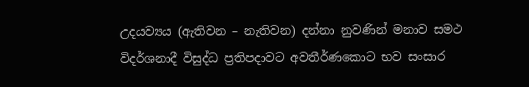උදයව්‍යය (ඇතිවන – නැතිවන) දන්නා නුවණින් මනාව සමථ විදර්ශනාදී විසුද්ධ ප්‍රතිපදාවට අවතීර්ණකොට භව සංසාර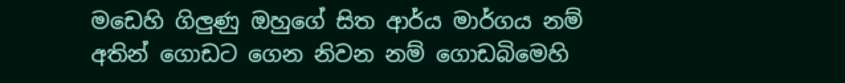මඩෙහි ගිලුණු ඔහුගේ සිත ආර්ය මාර්ගය නම් අතින් ගොඩට ගෙන නිවන නම් ගොඩබිමෙහි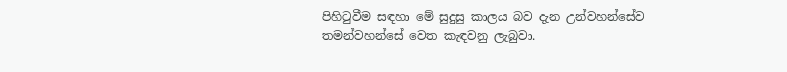පිහිටුවීම සඳහා මේ සුදුසු කාලය බව දැන උන්වහන්සේව තමන්වහන්සේ වෙත කැඳවනු ලැබුවා.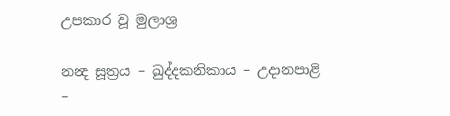උපකාර වූ මුලාශ්‍ර

නන්‍ද සූත්‍රය – ඛුද්දකනිකාය – උදානපාළි –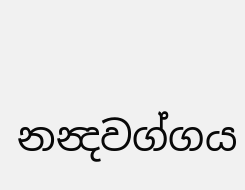නන්‍දවග්ගය